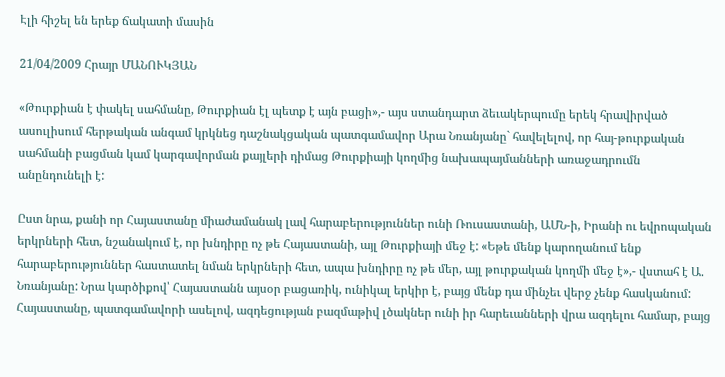Էլի հիշել են երեք ճակատի մասին

21/04/2009 Հրայր ՄԱՆՈՒԿՅԱՆ

«Թուրքիան է փակել սահմանը, Թուրքիան էլ պետք է այն բացի»,- այս ստանդարտ ձեւակերպումը երեկ հրավիրված ասուլիսում հերթական անգամ կրկնեց դաշնակցական պատգամավոր Արա Նռանյանը` հավելելով, որ հայ-թուրքական սահմանի բացման կամ կարգավորման քայլերի դիմաց Թուրքիայի կողմից նախապայմանների առաջադրումն անընդունելի է:

Ըստ նրա, քանի որ Հայաստանը միաժամանակ լավ հարաբերություններ ունի Ռուսաստանի, ԱՄՆ-ի, Իրանի ու եվրոպական երկրների հետ, նշանակում է, որ խնդիրը ոչ թե Հայաստանի, այլ Թուրքիայի մեջ է: «Եթե մենք կարողանում ենք հարաբերություններ հաստատել նման երկրների հետ, ապա խնդիրը ոչ թե մեր, այլ թուրքական կողմի մեջ է»,- վստահ է Ա. Նռանյանը: Նրա կարծիքով՝ Հայաստանն այսօր բացառիկ, ունիկալ երկիր է, բայց մենք դա մինչեւ վերջ չենք հասկանում: Հայաստանը, պատգամավորի ասելով, ազդեցության բազմաթիվ լծակներ ունի իր հարեւանների վրա ազդելու համար, բայց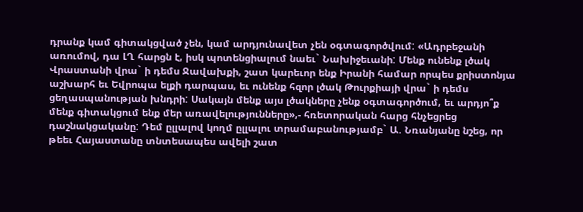դրանք կամ գիտակցված չեն, կամ արդյունավետ չեն օգտագործվում: «Ադրբեջանի առումով, դա ԼՂ հարցն է, իսկ պոտենցիալում նաեւ` Նախիջեւանի: Մենք ունենք լծակ Վրաստանի վրա` ի դեմս Ջավախքի, շատ կարեւոր ենք Իրանի համար որպես քրիստոնյա աշխարհ եւ Եվրոպա ելքի դարպաս, եւ ունենք հզոր լծակ Թուրքիայի վրա` ի դեմս ցեղասպանության խնդրի: Սակայն մենք այս լծակները չենք օգտագործում, եւ արդյո՞ք մենք գիտակցում ենք մեր առավելությունները»,- հռետորական հարց հնչեցրեց դաշնակցականը: Դեմ ըլլալով կողմ ըլլալու տրամաբանությամբ` Ա. Նռանյանը նշեց, որ թեեւ Հայաստանը տնտեսապես ավելի շատ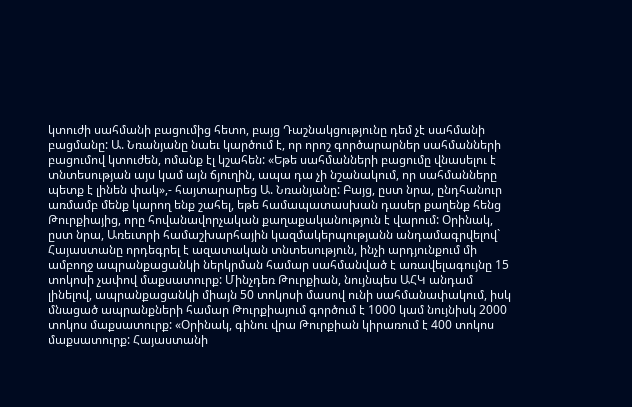կտուժի սահմանի բացումից հետո, բայց Դաշնակցությունը դեմ չէ սահմանի բացմանը: Ա. Նռանյանը նաեւ կարծում է, որ որոշ գործարարներ սահմանների բացումով կտուժեն, ոմանք էլ կշահեն: «Եթե սահմանների բացումը վնասելու է տնտեսության այս կամ այն ճյուղին, ապա դա չի նշանակում, որ սահմանները պետք է լինեն փակ»,- հայտարարեց Ա. Նռանյանը: Բայց, ըստ նրա, ընդհանուր առմամբ մենք կարող ենք շահել, եթե համապատասխան դասեր քաղենք հենց Թուրքիայից, որը հովանավորչական քաղաքականություն է վարում: Օրինակ, ըստ նրա, Առեւտրի համաշխարհային կազմակերպությանն անդամագրվելով` Հայաստանը որդեգրել է ազատական տնտեսություն, ինչի արդյունքում մի ամբողջ ապրանքացանկի ներկրման համար սահմանված է առավելագույնը 15 տոկոսի չափով մաքսատուրք: Մինչդեռ Թուրքիան, նույնպես ԱՀԿ անդամ լինելով, ապրանքացանկի միայն 50 տոկոսի մասով ունի սահմանափակում, իսկ մնացած ապրանքների համար Թուրքիայում գործում է 1000 կամ նույնիսկ 2000 տոկոս մաքսատուրք: «Օրինակ, գինու վրա Թուրքիան կիրառում է 400 տոկոս մաքսատուրք: Հայաստանի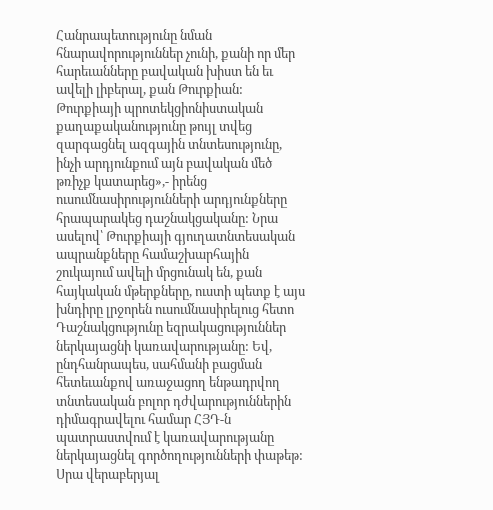Հանրապետությունը նման հնարավորություններ չունի, քանի որ մեր հարեւանները բավական խիստ են եւ ավելի լիբերալ, քան Թուրքիան: Թուրքիայի պրոտեկցիոնիստական քաղաքականությունը թույլ տվեց զարգացնել ազգային տնտեսությունը, ինչի արդյունքում այն բավական մեծ թռիչք կատարեց»,- իրենց ուսումնասիրությունների արդյունքները հրապարակեց դաշնակցականը: Նրա ասելով՝ Թուրքիայի գյուղատնտեսական ապրանքները համաշխարհային շուկայում ավելի մրցունակ են, քան հայկական մթերքները, ուստի պետք է այս խնդիրը լրջորեն ուսումնասիրելուց հետո Դաշնակցությունը եզրակացություններ ներկայացնի կառավարությանը: Եվ, ընդհանրապես, սահմանի բացման հետեւանքով առաջացող ենթադրվող տնտեսական բոլոր դժվարություններին դիմագրավելու համար ՀՅԴ-ն պատրաստվում է կառավարությանը ներկայացնել գործողությունների փաթեթ: Սրա վերաբերյալ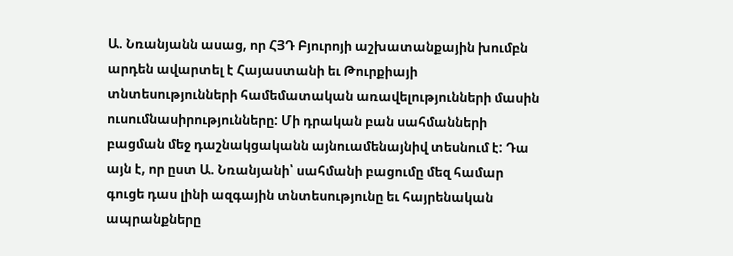Ա. Նռանյանն ասաց, որ ՀՅԴ Բյուրոյի աշխատանքային խումբն արդեն ավարտել է Հայաստանի եւ Թուրքիայի տնտեսությունների համեմատական առավելությունների մասին ուսումնասիրությունները: Մի դրական բան սահմանների բացման մեջ դաշնակցականն այնուամենայնիվ տեսնում է: Դա այն է, որ ըստ Ա. Նռանյանի՝ սահմանի բացումը մեզ համար գուցե դաս լինի ազգային տնտեսությունը եւ հայրենական ապրանքները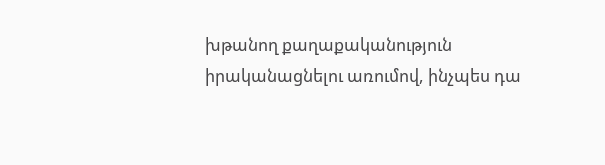խթանող քաղաքականություն իրականացնելու առումով, ինչպես դա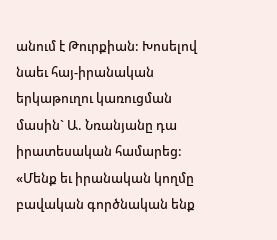անում է Թուրքիան: Խոսելով նաեւ հայ-իրանական երկաթուղու կառուցման մասին` Ա. Նռանյանը դա իրատեսական համարեց: «Մենք եւ իրանական կողմը բավական գործնական ենք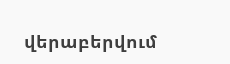վերաբերվում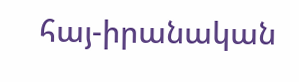հայ-իրանական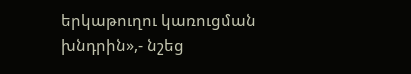երկաթուղու կառուցման խնդրին»,- նշեց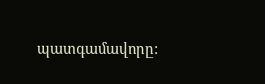պատգամավորը: